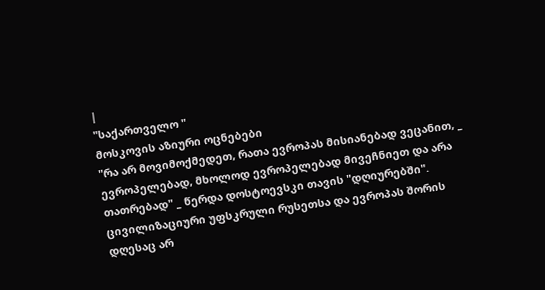|
"საქართველო "
მოსკოვის აზიური ოცნებები
"რა არ მოვიმოქმედეთ, რათა ევროპას მისიანებად ვეცანით, _ ევროპელებად, მხოლოდ ევროპელებად მივეჩნიეთ და არა თათრებად" _ წერდა დოსტოევსკი თავის "დღიურებში". ცივილიზაციური უფსკრული რუსეთსა და ევროპას შორის დღესაც არ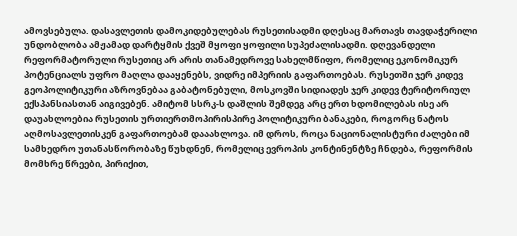ამოვსებულა. დასავლეთის დამოკიდებულებას რუსეთისადმი დღესაც მართავს თავდაჭერილი უნდობლობა ამჟამად დარტყმის ქვეშ მყოფი ყოფილი სუპეძალისადმი. დღევანდელი რეფორმატორული რუსეთიც არ არის თანამედროვე სახელმწიფო, რომელიც ეკონომიკურ პოტენციალს უფრო მაღლა დააყენებს, ვიდრე იმპერიის გაფართოებას. რუსეთში ჯერ კიდევ გეოპოლიტიკური აზროვნებაა გაბატონებული, მოსკოვში სიდიადეს ჯერ კიდევ ტერიტორიულ ექსპანსიასთან აიგივებენ. ამიტომ სსრკ-ს დაშლის შემდეგ არც ერთ ხდომილებას ისე არ დაუახლოებია რუსეთის ურთიერთმოპირისპირე პოლიტიკური ბანაკები, როგორც ნატოს აღმოსავლეთისკენ გაფართოებამ დააახლოვა. იმ დროს, როცა ნაციონალისტური ძალები იმ სამხედრო უთანასწორობაზე წუხდნენ, რომელიც ევროპის კონტინენტზე ჩნდება, რეფორმის მომხრე წრეები, პირიქით,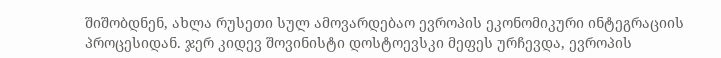შიშობდნენ, ახლა რუსეთი სულ ამოვარდებაო ევროპის ეკონომიკური ინტეგრაციის პროცესიდან. ჯერ კიდევ შოვინისტი დოსტოევსკი მეფეს ურჩევდა, ევროპის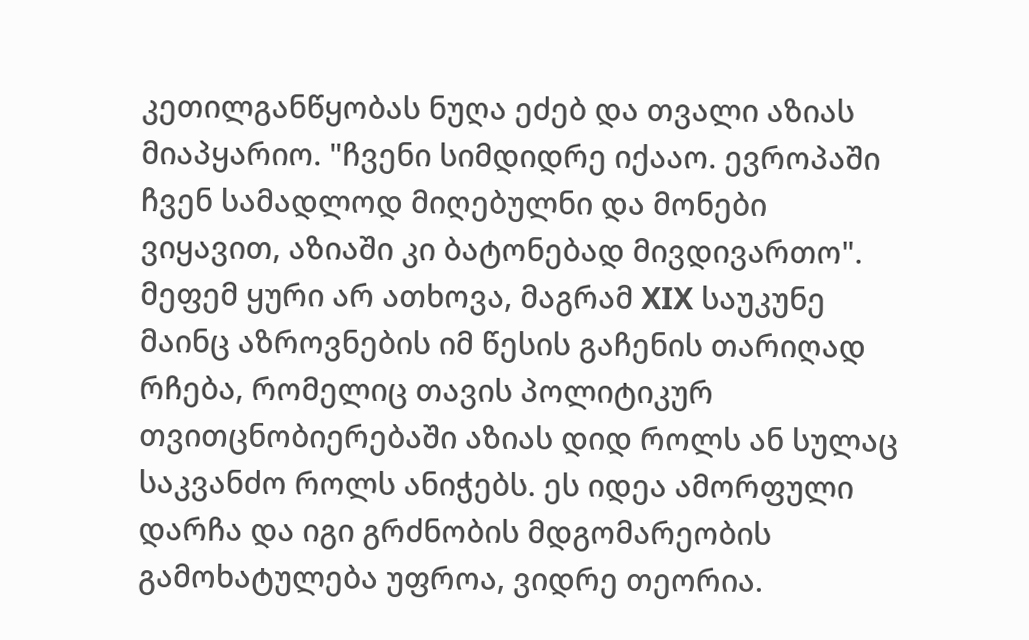კეთილგანწყობას ნუღა ეძებ და თვალი აზიას მიაპყარიო. "ჩვენი სიმდიდრე იქააო. ევროპაში ჩვენ სამადლოდ მიღებულნი და მონები ვიყავით, აზიაში კი ბატონებად მივდივართო". მეფემ ყური არ ათხოვა, მაგრამ XIX საუკუნე მაინც აზროვნების იმ წესის გაჩენის თარიღად რჩება, რომელიც თავის პოლიტიკურ თვითცნობიერებაში აზიას დიდ როლს ან სულაც საკვანძო როლს ანიჭებს. ეს იდეა ამორფული დარჩა და იგი გრძნობის მდგომარეობის გამოხატულება უფროა, ვიდრე თეორია.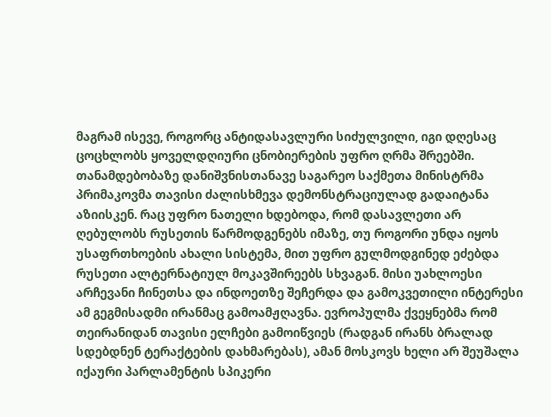მაგრამ ისევე, როგორც ანტიდასავლური სიძულვილი, იგი დღესაც ცოცხლობს ყოველდღიური ცნობიერების უფრო ღრმა შრეებში. თანამდებობაზე დანიშვნისთანავე საგარეო საქმეთა მინისტრმა პრიმაკოვმა თავისი ძალისხმევა დემონსტრაციულად გადაიტანა აზიისკენ. რაც უფრო ნათელი ხდებოდა, რომ დასავლეთი არ ღებულობს რუსეთის წარმოდგენებს იმაზე, თუ როგორი უნდა იყოს უსაფრთხოების ახალი სისტემა, მით უფრო გულმოდგინედ ეძებდა რუსეთი ალტერნატიულ მოკავშირეებს სხვაგან. მისი უახლოესი არჩევანი ჩინეთსა და ინდოეთზე შეჩერდა და გამოკვეთილი ინტერესი ამ გეგმისადმი ირანმაც გამოამჟღავნა. ევროპულმა ქვეყნებმა რომ თეირანიდან თავისი ელჩები გამოიწვიეს (რადგან ირანს ბრალად სდებდნენ ტერაქტების დახმარებას), ამან მოსკოვს ხელი არ შეუშალა იქაური პარლამენტის სპიკერი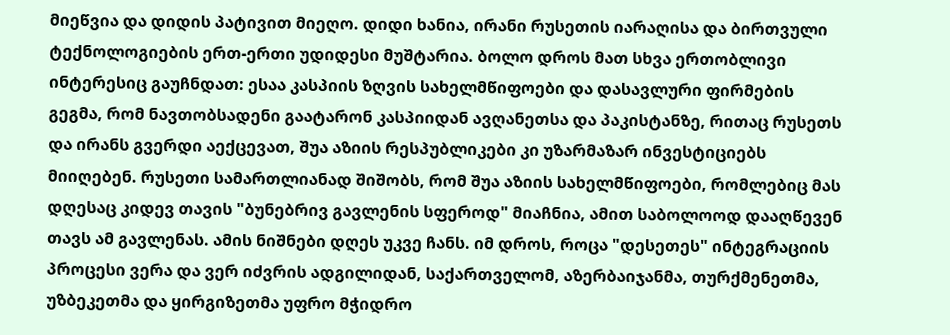მიეწვია და დიდის პატივით მიეღო. დიდი ხანია, ირანი რუსეთის იარაღისა და ბირთვული ტექნოლოგიების ერთ-ერთი უდიდესი მუშტარია. ბოლო დროს მათ სხვა ერთობლივი ინტერესიც გაუჩნდათ: ესაა კასპიის ზღვის სახელმწიფოები და დასავლური ფირმების გეგმა, რომ ნავთობსადენი გაატარონ კასპიიდან ავღანეთსა და პაკისტანზე, რითაც რუსეთს და ირანს გვერდი აექცევათ, შუა აზიის რესპუბლიკები კი უზარმაზარ ინვესტიციებს მიიღებენ. რუსეთი სამართლიანად შიშობს, რომ შუა აზიის სახელმწიფოები, რომლებიც მას დღესაც კიდევ თავის "ბუნებრივ გავლენის სფეროდ" მიაჩნია, ამით საბოლოოდ დააღწევენ თავს ამ გავლენას. ამის ნიშნები დღეს უკვე ჩანს. იმ დროს, როცა "დესეთეს" ინტეგრაციის პროცესი ვერა და ვერ იძვრის ადგილიდან, საქართველომ, აზერბაიჯანმა, თურქმენეთმა, უზბეკეთმა და ყირგიზეთმა უფრო მჭიდრო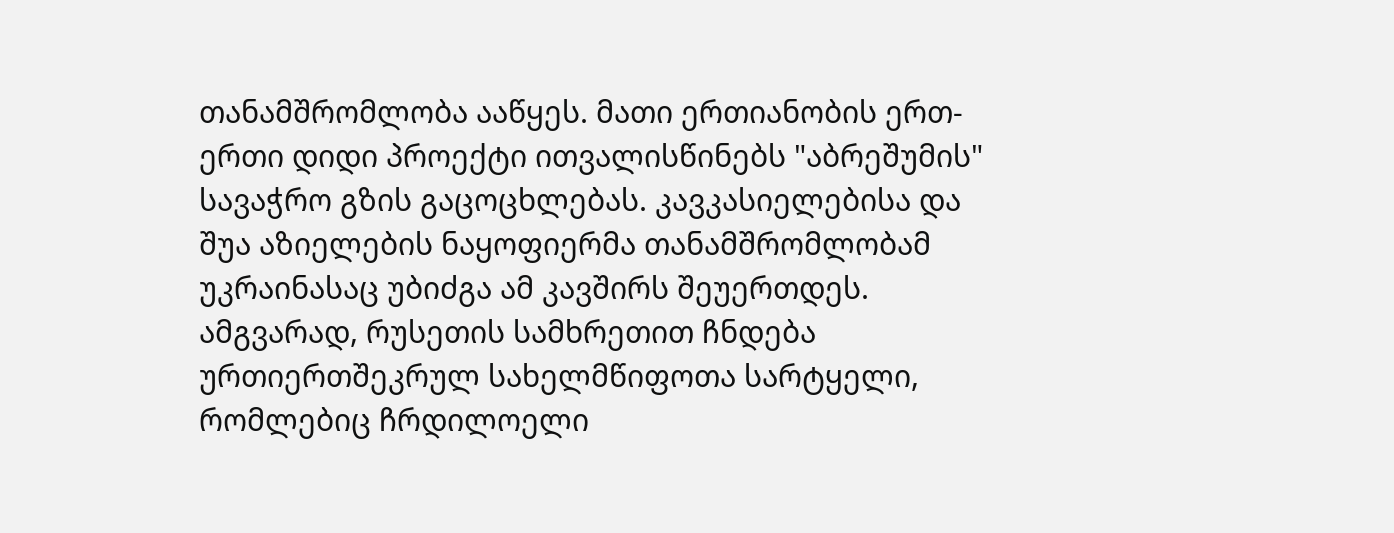თანამშრომლობა ააწყეს. მათი ერთიანობის ერთ-ერთი დიდი პროექტი ითვალისწინებს "აბრეშუმის" სავაჭრო გზის გაცოცხლებას. კავკასიელებისა და შუა აზიელების ნაყოფიერმა თანამშრომლობამ უკრაინასაც უბიძგა ამ კავშირს შეუერთდეს. ამგვარად, რუსეთის სამხრეთით ჩნდება ურთიერთშეკრულ სახელმწიფოთა სარტყელი, რომლებიც ჩრდილოელი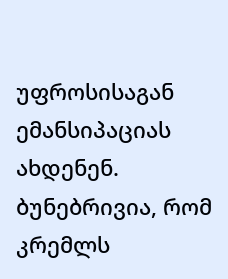უფროსისაგან ემანსიპაციას ახდენენ. ბუნებრივია, რომ კრემლს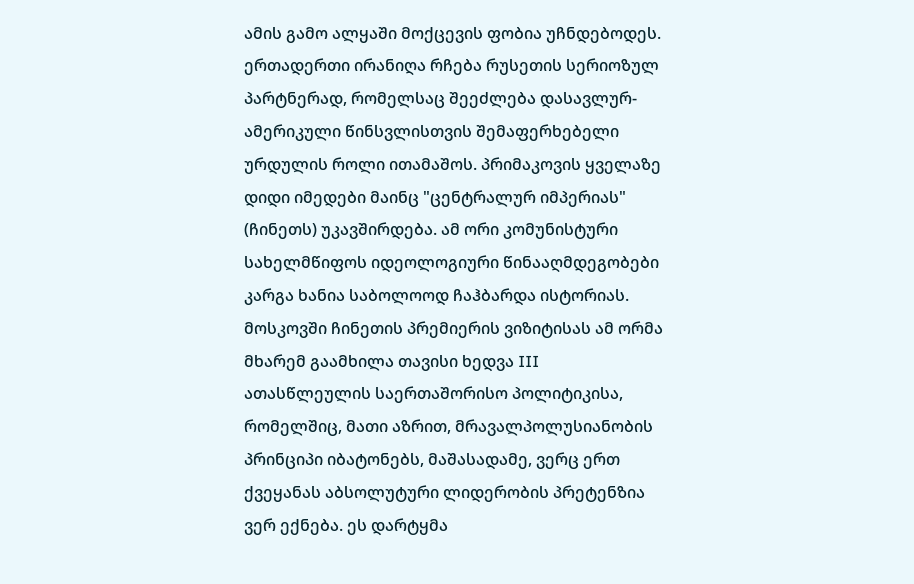ამის გამო ალყაში მოქცევის ფობია უჩნდებოდეს. ერთადერთი ირანიღა რჩება რუსეთის სერიოზულ პარტნერად, რომელსაც შეეძლება დასავლურ-ამერიკული წინსვლისთვის შემაფერხებელი ურდულის როლი ითამაშოს. პრიმაკოვის ყველაზე დიდი იმედები მაინც "ცენტრალურ იმპერიას" (ჩინეთს) უკავშირდება. ამ ორი კომუნისტური სახელმწიფოს იდეოლოგიური წინააღმდეგობები კარგა ხანია საბოლოოდ ჩაჰბარდა ისტორიას. მოსკოვში ჩინეთის პრემიერის ვიზიტისას ამ ორმა მხარემ გაამხილა თავისი ხედვა III ათასწლეულის საერთაშორისო პოლიტიკისა, რომელშიც, მათი აზრით, მრავალპოლუსიანობის პრინციპი იბატონებს, მაშასადამე, ვერც ერთ ქვეყანას აბსოლუტური ლიდერობის პრეტენზია ვერ ექნება. ეს დარტყმა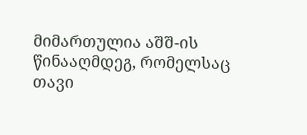მიმართულია აშშ-ის წინააღმდეგ, რომელსაც თავი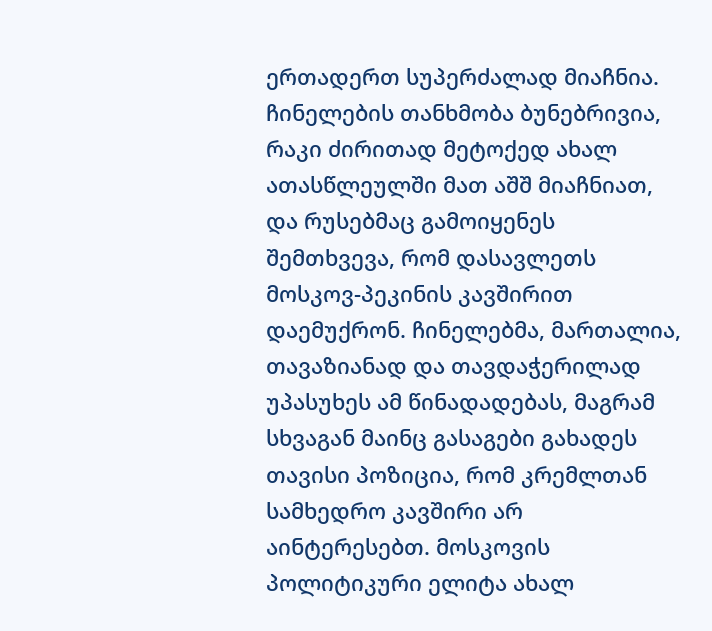ერთადერთ სუპერძალად მიაჩნია. ჩინელების თანხმობა ბუნებრივია, რაკი ძირითად მეტოქედ ახალ ათასწლეულში მათ აშშ მიაჩნიათ, და რუსებმაც გამოიყენეს შემთხვევა, რომ დასავლეთს მოსკოვ-პეკინის კავშირით დაემუქრონ. ჩინელებმა, მართალია, თავაზიანად და თავდაჭერილად უპასუხეს ამ წინადადებას, მაგრამ სხვაგან მაინც გასაგები გახადეს თავისი პოზიცია, რომ კრემლთან სამხედრო კავშირი არ აინტერესებთ. მოსკოვის პოლიტიკური ელიტა ახალ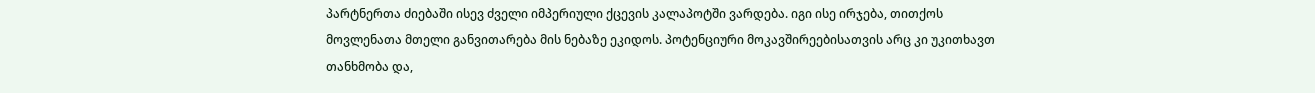პარტნერთა ძიებაში ისევ ძველი იმპერიული ქცევის კალაპოტში ვარდება. იგი ისე ირჯება, თითქოს მოვლენათა მთელი განვითარება მის ნებაზე ეკიდოს. პოტენციური მოკავშირეებისათვის არც კი უკითხავთ თანხმობა და,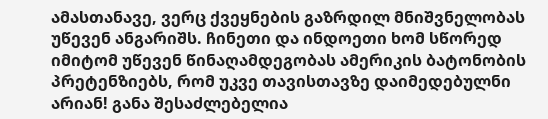ამასთანავე, ვერც ქვეყნების გაზრდილ მნიშვნელობას უწევენ ანგარიშს. ჩინეთი და ინდოეთი ხომ სწორედ იმიტომ უწევენ წინაღამდეგობას ამერიკის ბატონობის პრეტენზიებს, რომ უკვე თავისთავზე დაიმედებულნი არიან! განა შესაძლებელია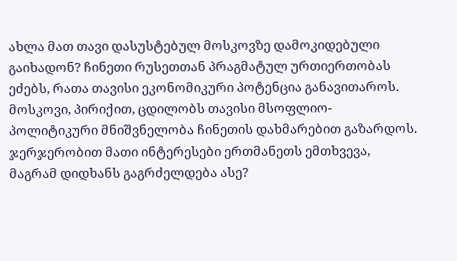ახლა მათ თავი დასუსტებულ მოსკოვზე დამოკიდებული გაიხადონ? ჩინეთი რუსეთთან პრაგმატულ ურთიერთობას ეძებს, რათა თავისი ეკონომიკური პოტენცია განავითაროს. მოსკოვი, პირიქით, ცდილობს თავისი მსოფლიო-პოლიტიკური მნიშვნელობა ჩინეთის დახმარებით გაზარდოს. ჯერჯერობით მათი ინტერესები ერთმანეთს ემთხვევა, მაგრამ დიდხანს გაგრძელდება ასე?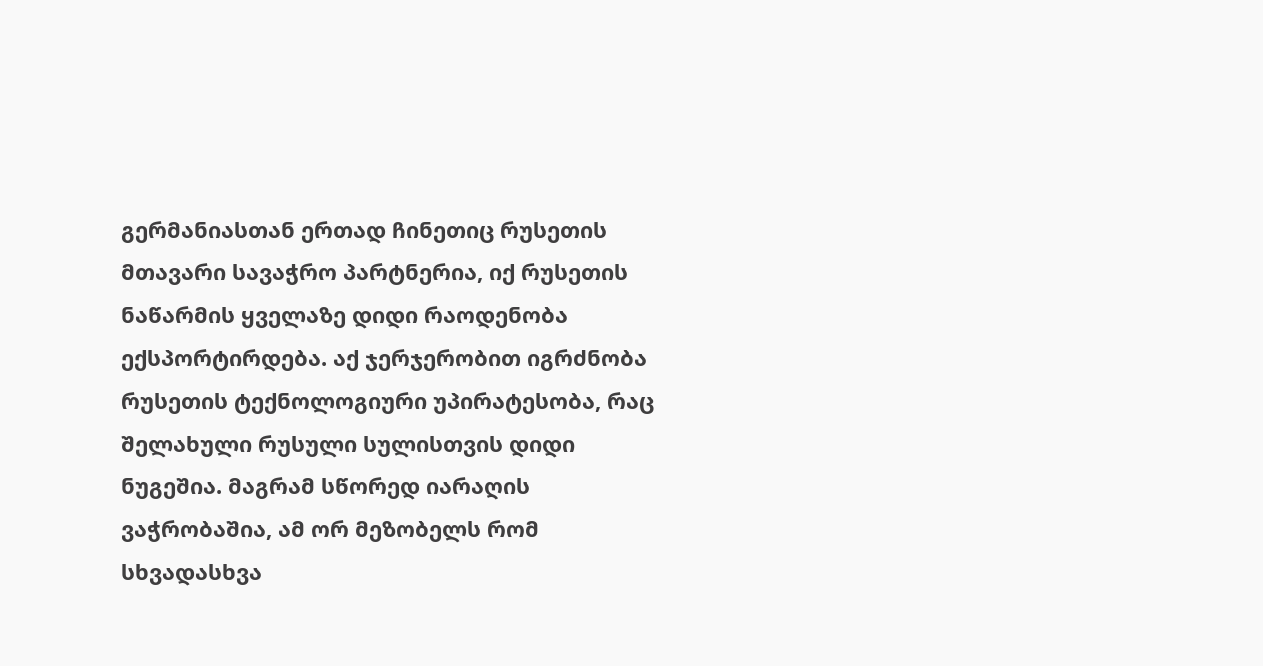გერმანიასთან ერთად ჩინეთიც რუსეთის მთავარი სავაჭრო პარტნერია, იქ რუსეთის ნაწარმის ყველაზე დიდი რაოდენობა ექსპორტირდება. აქ ჯერჯერობით იგრძნობა რუსეთის ტექნოლოგიური უპირატესობა, რაც შელახული რუსული სულისთვის დიდი ნუგეშია. მაგრამ სწორედ იარაღის ვაჭრობაშია, ამ ორ მეზობელს რომ სხვადასხვა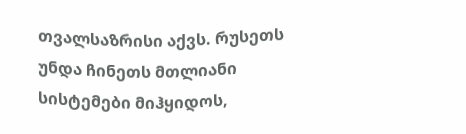თვალსაზრისი აქვს. რუსეთს უნდა ჩინეთს მთლიანი სისტემები მიჰყიდოს,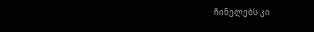ჩინელებს კი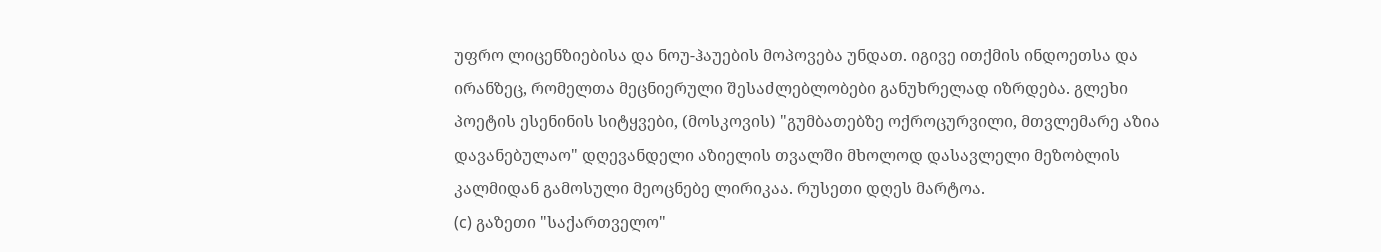უფრო ლიცენზიებისა და ნოუ-ჰაუების მოპოვება უნდათ. იგივე ითქმის ინდოეთსა და ირანზეც, რომელთა მეცნიერული შესაძლებლობები განუხრელად იზრდება. გლეხი პოეტის ესენინის სიტყვები, (მოსკოვის) "გუმბათებზე ოქროცურვილი, მთვლემარე აზია დავანებულაო" დღევანდელი აზიელის თვალში მხოლოდ დასავლელი მეზობლის კალმიდან გამოსული მეოცნებე ლირიკაა. რუსეთი დღეს მარტოა.
(c) გაზეთი "საქართველო"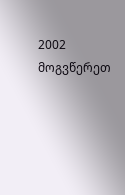2002 მოგვწერეთ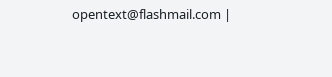opentext@flashmail.com |